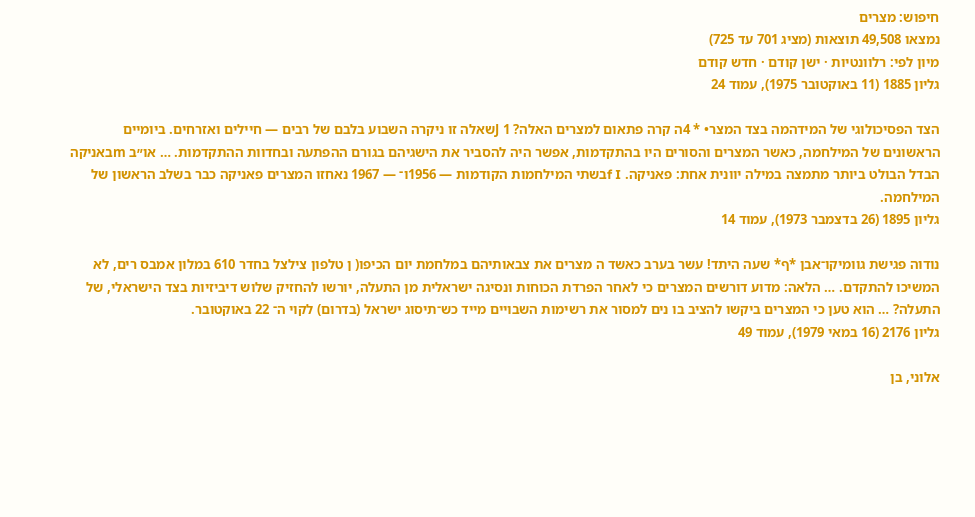חיפוש: מצרים
נמצאו 49,508 תוצאות (מציג 701 עד 725)
מיון לפי: רלוונטיות · ישן קודם · חדש קודם
גליון 1885 (11 באוקטובר 1975), עמוד 24

הצד הפסיכולוגי של המידהמה בצד המצר• * 4ה קרה פתאום למצרים האלה? 1 Jשאלה זו ניקרה השבוע בלבם של רבים — חיילים ואזרחים. ביומיים הראשונים של המילחמה, כאשר המצרים והסורים היו בהתקדמות, אפשר היה להסביר את הישגיהם בגורם ההפתעה ובחדוות ההתקדמות. … או״ב mבאניקה הבדל הבולט ביותר מתמצה במילה יוונית אחת: פאניקה. f Iבשתי המילחמות הקודמות — 1956ו־ — 1967 נאחזו המצרים פאניקה כבר בשלב הראשון של המילחמה.
גליון 1895 (26 בדצמבר 1973), עמוד 14

נודוה פגישת גוומיקו־אבן *ף* שעה היתד! עשר בערב כאשד ה מצרים את צבאותיהם במלחמת יום הכיפו( ן טלפון צילצל בחדר 610 במלון אמבס רים, לא המשיכו להתקדם. … הלאה: מדוע דורשים המצרים כי לאחר הפרדת הכוחות ונסיגה ישראלית מן התעלה, יורשו להחזיק שלוש דיביזיות בצד הישראלי, של התעלה? … הוא טען כי המצרים ביקשו להציב בו נים למסור את רשימות השבויים מייד כש־תיסוג ישראל (בדרום) לקוי ה־ 22 באוקטובר.
גליון 2176 (16 במאי 1979), עמוד 49

אלוני, בן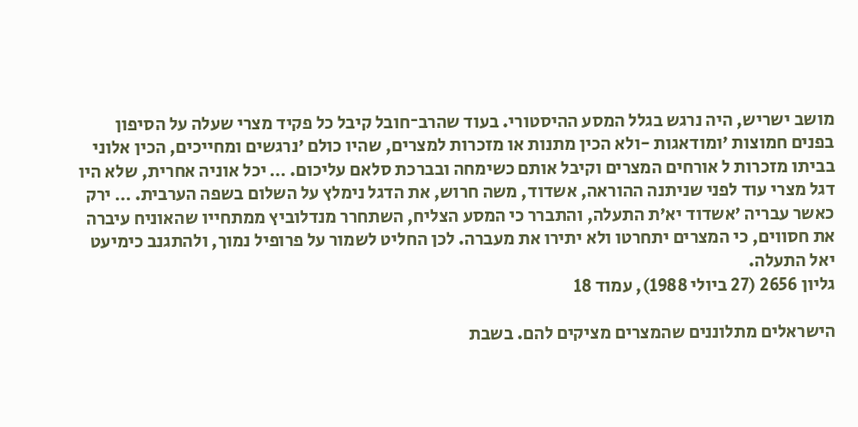מושב ישריש, היה נרגש בגלל המסע ההיסטורי. בעוד שהרב־חובל קיבל כל פקיד מצרי שעלה על הסיפון בפנים חמוצות ׳ומודאגות -ולא הכין מתנות או מזכרות למצרים, שהיו כולם ׳נרגשים ומחייכים, הכין אלוני בביתו מזכרות ל אורחים המצרים וקיבל אותם כשימחה ובברכת סלאם עליכום. … יכל אוניה אחרית, שלא היו דגל מצרי עוד לפני שניתנה ההוראה, אשדוד, משה חרוש, את הדגל נימלץ על השלום בשפה הערבית. … ירק כאשר עבריה ׳אשדוד יא׳ת התעלה, והתברר כי המסע הצליח, השתחרר מנדלוביץ ממתחייו שהאוניח עיברה את חסווים, כי המצרים יתחרטו ולא יתירו את מעברה. לכן החליט לשמור על פרופיל נמוך, ולהתגנב כימיעט יאל התעלה.
גליון 2656 (27 ביולי 1988), עמוד 18

הישראלים מתלוננים שהמצרים מציקים להם. בשבת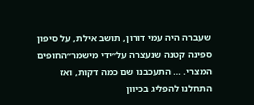שעברה היה עמי דורון, תושב אילת, על סיפון ספינה קטנה שנעצרה על״ידי מישמר״החופים המצרי. … התעכבנו שם כמה דקות, ואז התחלנו להפליג בכיוון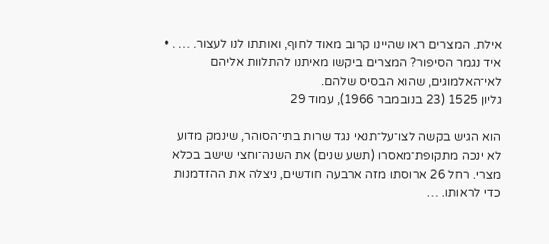אילת. המצרים ראו שהיינו קרוב מאוד לחוף, ואותתו לנו לעצור. … . • איד נגמר הסיפור? המצרים ביקשו מאיתנו להתלוות אליהם לאי־האלמוגים, שהוא הבסיס שלהם.
גליון 1525 (23 בנובמבר 1966), עמוד 29

הוא הגיש בקשה לצו־על־תנאי נגד שרות בתי־הסוהר, שינמק מדוע לא ינכה מתקופת־מאסרו (תשע שנים) את השנה־וחצי שישב בכלא מצרי. רחל 26 ארוסתו מזה ארבעה חודשים, ניצלה את ההזדמנות כדי לראותו. …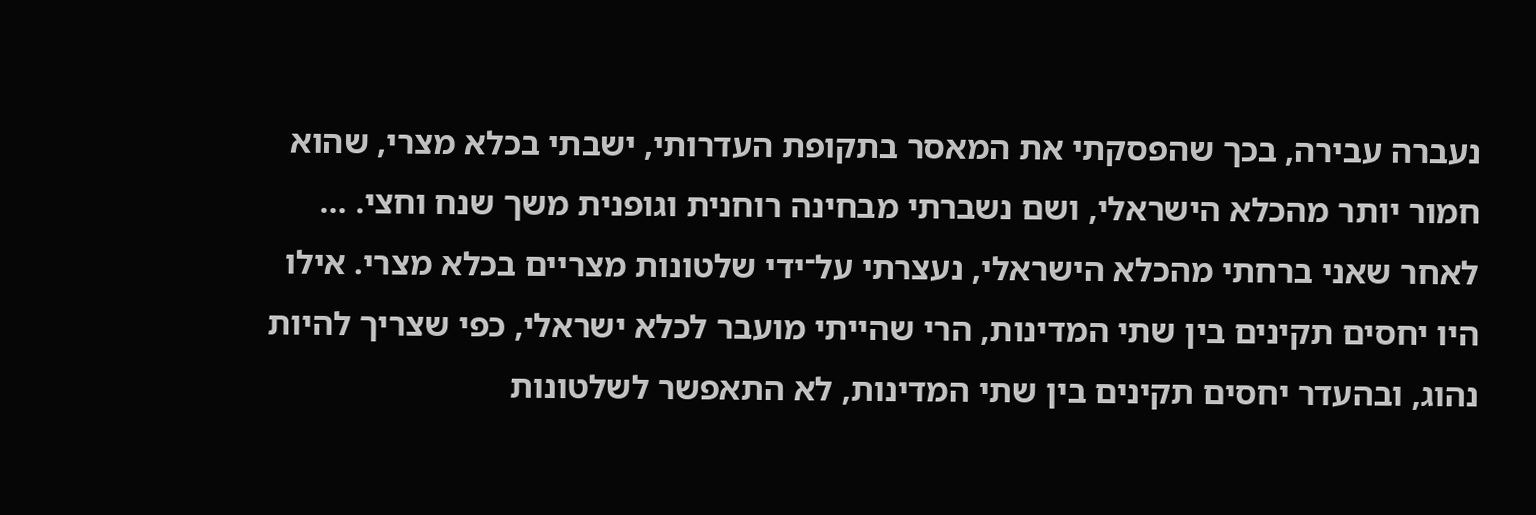נעברה עבירה, בכך שהפסקתי את המאסר בתקופת העדרותי, ישבתי בכלא מצרי, שהוא חמור יותר מהכלא הישראלי, ושם נשברתי מבחינה רוחנית וגופנית משך שנח וחצי. … לאחר שאני ברחתי מהכלא הישראלי, נעצרתי על־ידי שלטונות מצריים בכלא מצרי. אילו היו יחסים תקינים בין שתי המדינות, הרי שהייתי מועבר לכלא ישראלי, כפי שצריך להיות נהוג, ובהעדר יחסים תקינים בין שתי המדינות, לא התאפשר לשלטונות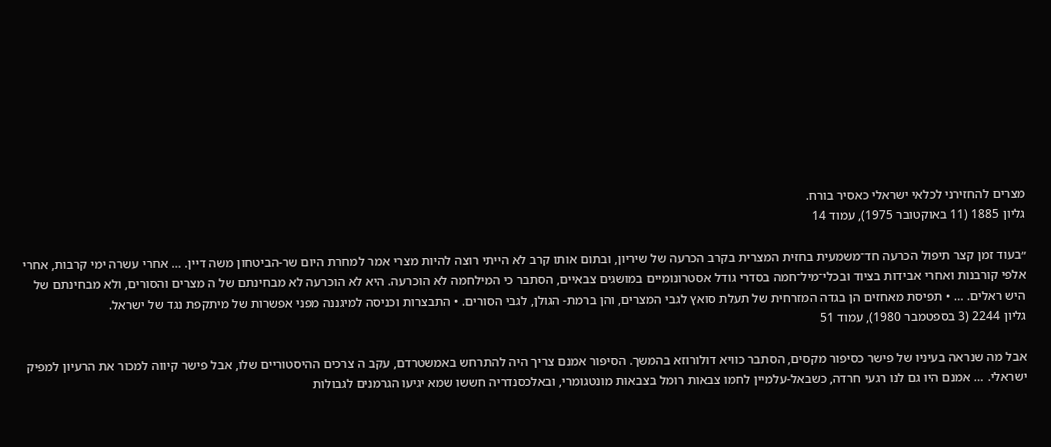מצרים להחזירני לכלאי ישראלי כאסיר בורח.
גליון 1885 (11 באוקטובר 1975), עמוד 14

״בעוד זמן קצר תיפול הכרעה חד־משמעית בחזית המצרית בקרב הכרעה של שיריון, ובתום אותו קרב לא הייתי רוצה להיות מצרי אמר למחרת היום שר-הביטחון משה דיין. … אחרי עשרה ימי קרבות, אחרי אלפי קורבנות ואחרי אבידות בציוד ובכלי־מיל־חמה בסדרי גודל אסטרונומיים במושגים צבאיים, הסתבר כי המילחמה לא הוכרעה. היא לא הוכרעה לא מבחינתם של ה מצרים והסורים, ולא מבחינתם של היש ראלים. … • תפיסת מאחזים הן בגדה המזרחית של תעלת סואץ לגבי המצרים, והן ברמת- הגולן, לגבי הסורים. • התבצרות וכניסה למיגננה מפני אפשרות של מיתקפת נגד של ישראל.
גליון 2244 (3 בספטמבר 1980), עמוד 51

אבל מה שנראה בעיניו של פישר כסיפור מקסים, הסתבר כוויא דולורוזא בהמשך. הסיפור אמנם צריך היה להתרחש באמשטרדם, עקב ה צרכים ההיסטוריים שלו, אבל פישר קיווה למכור את הרעיון למפיק ישראלי. … אמנם היו גם לנו רגעי חרדה, כשבאל-עלמיין לחמו צבאות רומל בצבאות מונטגומרי, ובאלכסנדריה חששו שמא יגיעו הגרמנים לגבולות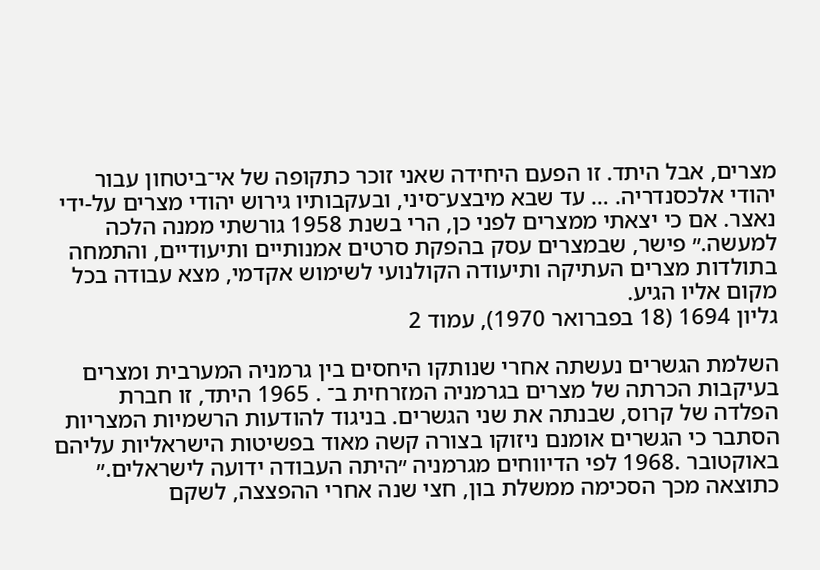מצרים, אבל היתד. זו הפעם היחידה שאני זוכר כתקופה של אי־ביטחון עבור יהודי אלכסנדריה. … עד שבא מיבצע־סיני, ובעקבותיו גירוש יהודי מצרים על-ידי נאצר. אם כי יצאתי ממצרים לפני כן, הרי בשנת 1958 גורשתי ממנה הלכה למעשה.״ פישר, שבמצרים עסק בהפקת סרטים אמנותיים ותיעודיים, והתמחה בתולדות מצרים העתיקה ותיעודה הקולנועי לשימוש אקדמי, מצא עבודה בכל מקום אליו הגיע.
גליון 1694 (18 בפברואר 1970), עמוד 2

השלמת הגשרים נעשתה אחרי שנותקו היחסים בין גרמניה המערבית ומצרים בעיקבות הכרתה של מצרים בגרמניה המזרחית ב־ . 1965 היתד, זו חברת הפלדה של קרוס, שבנתה את שני הגשרים. בניגוד להודעות הרשמיות המצריות הסתבר כי הגשרים אומנם ניזוקו בצורה קשה מאוד בפשיטות הישראליות עליהם באוקטובר .1968 לפי הדיווחים מגרמניה ״היתה העבודה ידועה לישראלים.״ כתוצאה מכך הסכימה ממשלת בון, חצי שנה אחרי ההפצצה, לשקם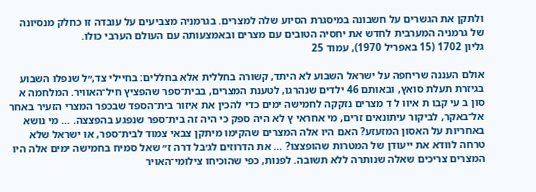ולתקן את הגשרים על חשבונה במיסגרת הסיוע שלה למצרים. בגרמניה מצביעים על עובדה זו כחלק מנסיונה של גרמניה המערבית לחדש את יחסיה הטובים עם מצרים ובאמצעותה עם העולם הערבי כולו.
גליון 1702 (15 באפריל 1970), עמוד 25

אולם העננה שריחפה על ישראל השבוע לא היתד, קשורה בחללית אלא בחללים: בחיילי צד,״ל שנפלו השבוע בגיזרת תעלת סואץ, ובאותם 46 ילדים שנהרגו, לטענת המצרים, בבית־ספר שהפציץ חיל־האוויר. המלחמה א סון ב עי קבו ת איוו ל ד מצרים נזקקה לחמישה ימים כדי להכין את איזור בית־הספד שבכפר המצרי הזעיר באחר אל־באקר, לביקור עיתונאים זרים, מי אחראי ץ לא היה ספק כי היה זה בית־ספר שנפגע בהפצצה. … מי נושא באחריות על האסון המזעזע? האם היו אלה המצרים שהקימו מיתקן צבאי צמוד לבית־ספר, או ישראל שלא טרחה לוודא את ייעודן של המטרות שהופצצו? … את הדרוזים לג׳בל דרה ז״ שאל סמיח בחמישה ימים אלה היו המצרים צריכים שאלה שנותרה ללא תשובה. לפנות, כפי שהוכיחו צילומי־האויר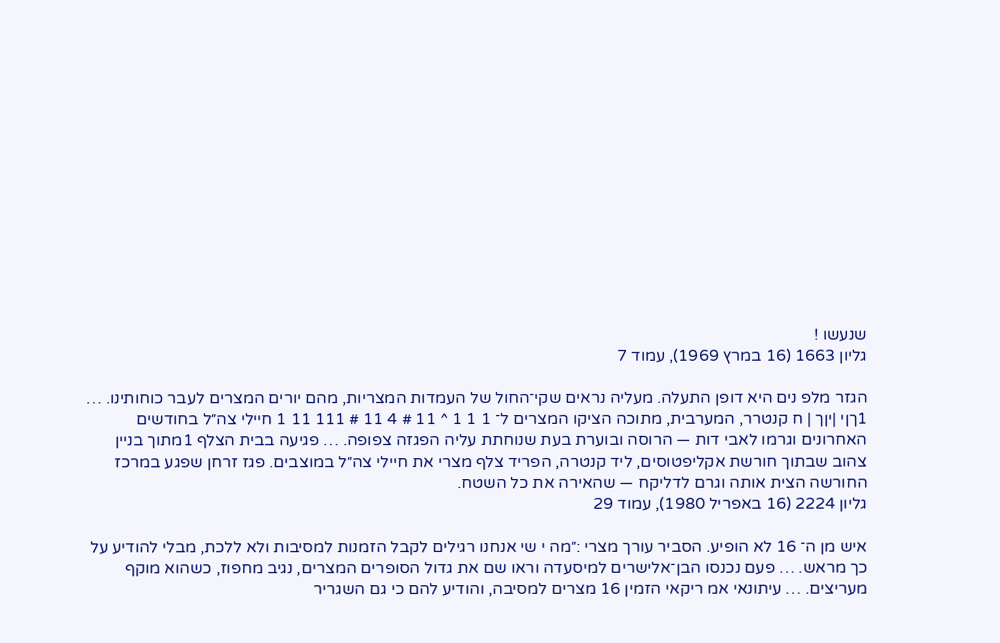שנעשו !
גליון 1663 (16 במרץ 1969), עמוד 7

הגזר מלפ נים היא דופן התעלה. מעליה נראים שקי־החול של העמדות המצריות, מהם יורים המצרים לעבר כוחותינו. … 1ךןי |יןך | ח קנטרר, המערבית, מתוכה הציקו המצרים ל־ 1 1 1 ^ 11 # 4 11 # 111 11 1 חיילי צה״ל בחודשים האחרונים וגרמו לאבי דות — הרוסה ובוערת בעת שנוחתת עליה הפגזה צפופה. … פגיעה בבית הצלף 1מתוך בניין צהוב שבתוך חורשת אקליפטוסים, ליד קנטרה, הפריד צלף מצרי את חיילי צה״ל במוצבים. פגז זרחן שפגע במרכז החורשה הצית אותה וגרם לדליקח — שהאירה את כל השטח.
גליון 2224 (16 באפריל 1980), עמוד 29

איש מן ה־ 16 לא הופיע. הסביר עורך מצרי :״מה י שי אנחנו רגילים לקבל הזמנות למסיבות ולא ללכת, מבלי להודיע על כך מראש. … פעם נכנסו הבן־אלישרים למיסעדה וראו שם את גדול הסופרים המצרים, נגיב מחפוז, כשהוא מוקף מעריצים. … עיתונאי אמ ריקאי הזמין 16 מצרים למסיבה, והודיע להם כי גם השגריר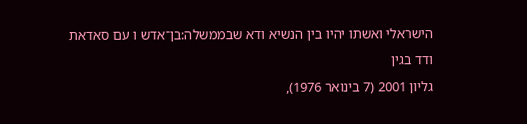הישראלי ואשתו יהיו בין הנשיא ודא שבממשלה:בן־אדש ו עם סאדאת ודד בגין
גליון 2001 (7 בינואר 1976),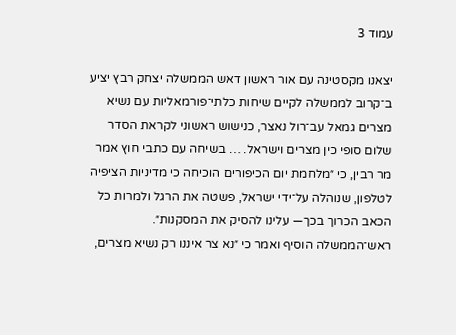עמוד 3

יצאנו מקסטינה עם אור ראשון דאש הממשלה יצחק רבץ יציע ב־קרוב לממשלה לקיים שיחות כלתי־פורמאליות עם נשיא מצרים גמאל עב־רול נאצר, כנישוש ראשוני לקראת הסדר שלום סופי כין מצרים וישראל. … בשיחה עם כתבי חוץ אמר מר רבין, כי ״מלחמת יום הכיפורים הוכיחה כי מדיניות הציפיה לטלפון, שנוהלה על־ידי ישראל, פשטה את הרגל ולמרות כל הכאב הכרוך בכך— עלינו להסיק את המסקנות״. ראש־הממשלה הוסיף ואמר כי ״נא צר איננו רק נשיא מצרים,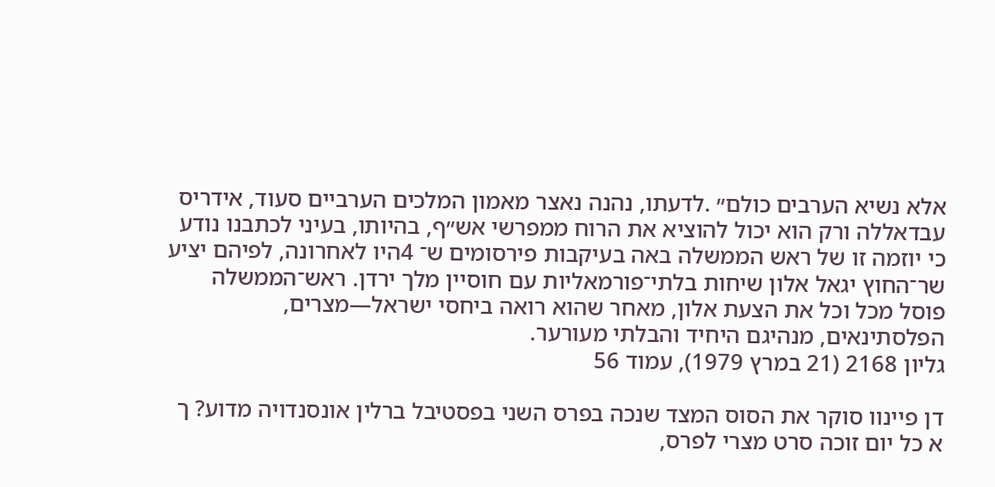אלא נשיא הערבים כולם״ .לדעתו, נהנה נאצר מאמון המלכים הערביים סעוד, אידריס עבדאללה ורק הוא יכול להוציא את הרוח ממפרשי אש״ף, בהיותו, בעיני לכתבנו נודע כי יוזמה זו של ראש הממשלה באה בעיקבות פירסומים ש־ 4היו לאחרונה, לפיהם יציע שר־החוץ יגאל אלון שיחות בלתי־פורמאליות עם חוסיין מלך ירדן. ראש־הממשלה פוסל מכל וכל את הצעת אלון, מאחר שהוא רואה ביחסי ישראל—מצרים, הפלסתינאים, מנהיגם היחיד והבלתי מעורער.
גליון 2168 (21 במרץ 1979), עמוד 56

דן פיינוו סוקר את הסוס המצד שנכה בפרס השני בפסטיבל ברלין אונסנדויה מדוע? ך א כל יום זוכה סרט מצרי לפרס,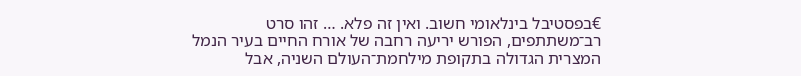€בפסטיבל בינלאומי חשוב. ואין זה פלא. … זהו סרט רב־משתתפים, הפורש יריעה רחבה של אורח החיים בעיר הנמל המצרית הגדולה בתקופת מילחמת־העולם השניה, אבל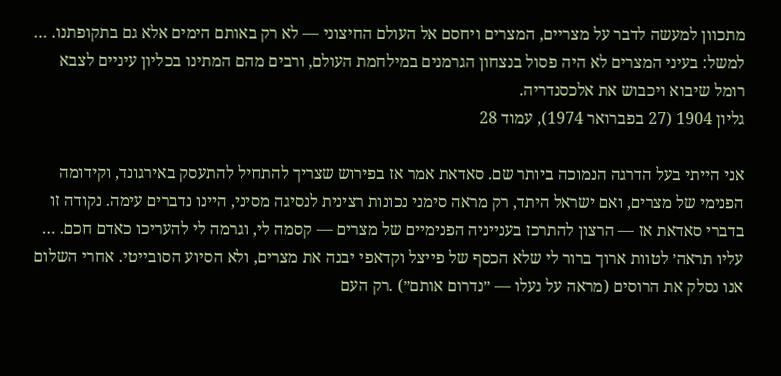מתכוון למעשה לדבר על מצריים, המצרים ויחסם אל העולם החיצוני — לא רק באותם הימים אלא גם בתקופתנו. … למשל: בעיני המצרים לא היה פסול בנצחון הגרמנים במילחמת העולם, ורבים מהם המתינו בכליון עיניים לצבא רומל שיבוא ויכבוש את אלכסנדריה.
גליון 1904 (27 בפברואר 1974), עמוד 28

אני הייתי בעל הדרגה הנמוכה ביותר שם. סאדאת אמר אז בפירוש שצריך להתחיל להתעסק באירגונד, וקידומה הפנימי של מצרים, ואם ישראל היתד, רק מראה סימני נכונות רצינית לנסיגה מסיני, היינו נדברים עימה. נקודה זו בדברי סאדאת אז — הרצון להתרכז בענייניה הפנימיים של מצרים — קסמה לי, וגרמה לי להעריכו כאדם חכם. … עליו תראה׳ לטוות ארוך ברור לי שלא הכסף של פייצל וקדאפי יבנה את מצרים, ולא הסיוע הסובייטי. אחרי השלום אנו נסלק את הרוסים (מראה על נעלו — ״נדרום אותם״) .רק העם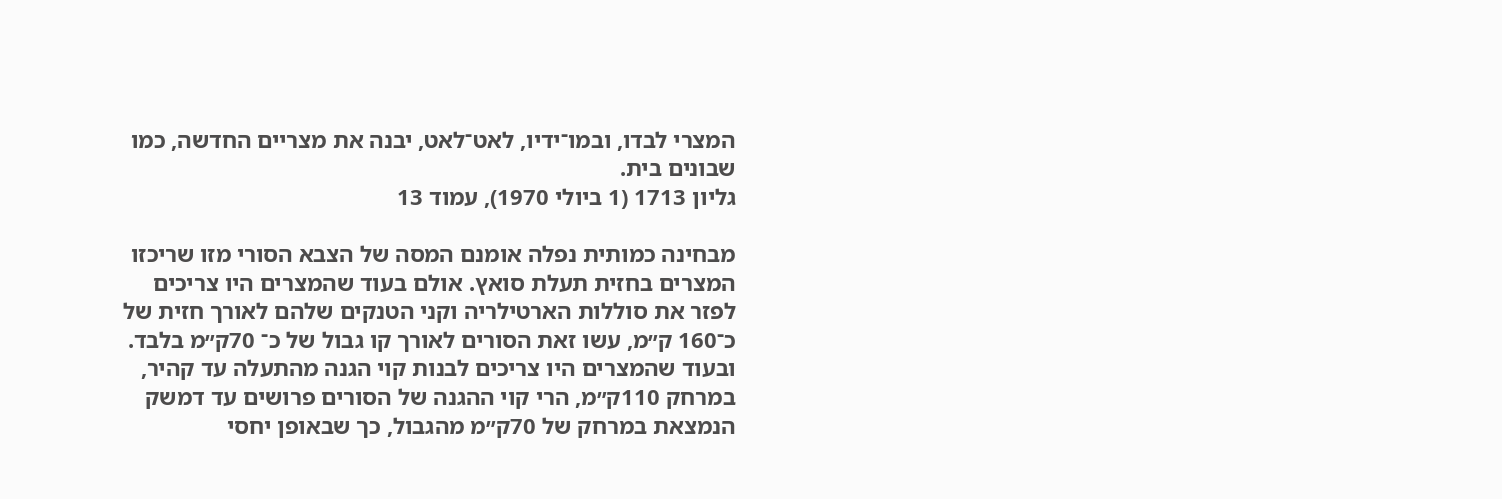המצרי לבדו, ובמו־ידיו, לאט־לאט, יבנה את מצריים החדשה, כמו שבונים בית.
גליון 1713 (1 ביולי 1970), עמוד 13

מבחינה כמותית נפלה אומנם המסה של הצבא הסורי מזו שריכזו המצרים בחזית תעלת סואץ. אולם בעוד שהמצרים היו צריכים לפזר את סוללות הארטילריה וקני הטנקים שלהם לאורך חזית של כ־160 ק״מ, עשו זאת הסורים לאורך קו גבול של כ־ 70ק״מ בלבד. ובעוד שהמצרים היו צריכים לבנות קוי הגנה מהתעלה עד קהיר, במרחק 110ק״מ, הרי קוי ההגנה של הסורים פרושים עד דמשק הנמצאת במרחק של 70ק״מ מהגבול, כך שבאופן יחסי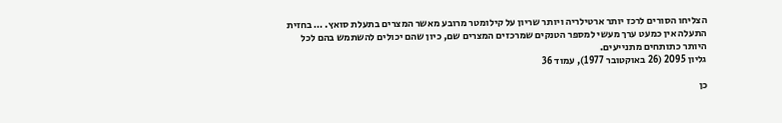הצליחו הסורים לרכז יותר ארטילריה ויותר שריון על קילומטר מרובע מאשר המצרים בתעלת סואץ. … בחזית התעלה אין כמעט ערך מעשי למספר הטנקים שמרכזים המצרים שם, כיון שהם יכולים להשתמש בהם לכל היותר כתותחים מתנייעים.
גליון 2095 (26 באוקטובר 1977), עמוד 36

כן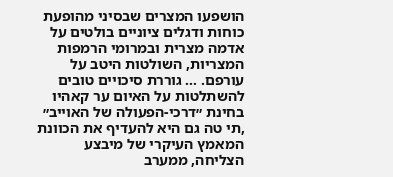הושפעו המצרים שבסיני מהופעת כוחות ודגלים ציוניים בולטים על אדמה מצרית ובמרומי הרמפות המצריות, השולטות היטב על עורפם. … גוררת סיכויים טובים להשתלטות על האיום ער קאהיו בחינת ״דרכי-הפעולה של האוייב״ ,תי טה גם היא להעדיף את הכוונת המאמץ העיקרי של מיבצע הצליחה, ממערב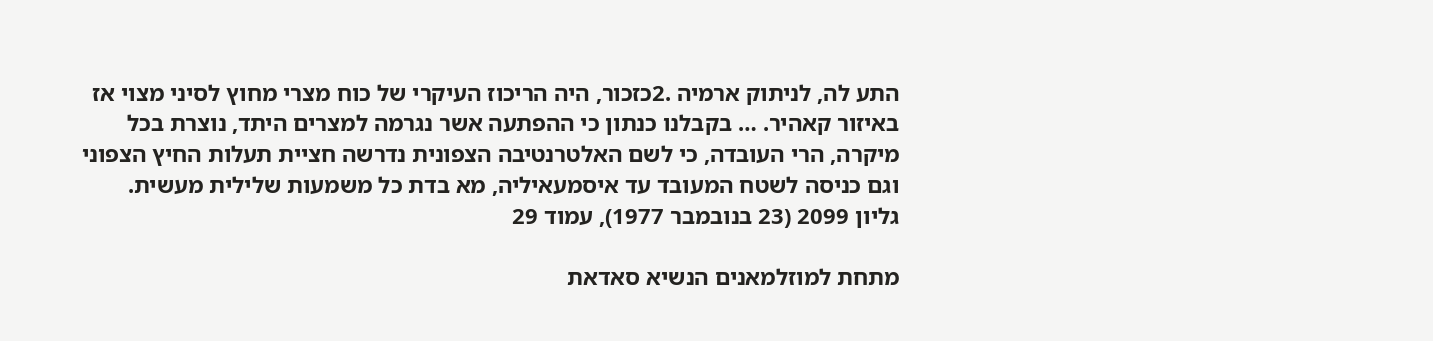התע לה, לניתוק ארמיה .2כזכור, היה הריכוז העיקרי של כוח מצרי מחוץ לסיני מצוי אז באיזור קאהיר. … בקבלנו כנתון כי ההפתעה אשר נגרמה למצרים היתד, נוצרת בכל מיקרה, הרי העובדה, כי לשם האלטרנטיבה הצפונית נדרשה חציית תעלות החיץ הצפוני וגם כניסה לשטח המעובד עד איסמעאיליה, מא בדת כל משמעות שלילית מעשית.
גליון 2099 (23 בנובמבר 1977), עמוד 29

מתחת למוזלמאנים הנשיא סאדאת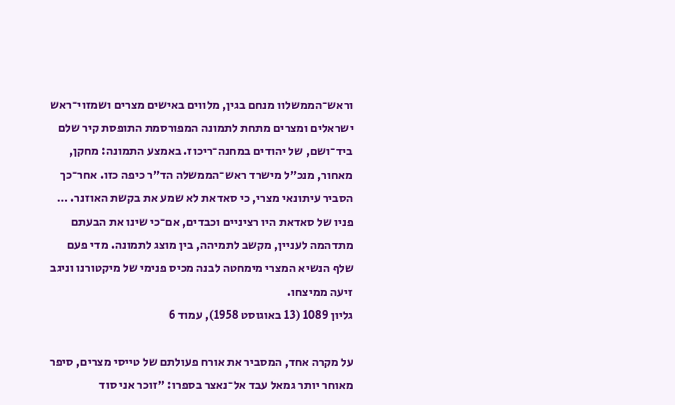וראש־הממשלוו מנחם בגין, מלווים באישים מצרים ושמזוי־ראש ישראלים ומצרים מתחת לתמונה המפורסמת התופסת קיר שלם ביד־ושם, של יהודים במחנה־ריכוז. באמצע התמונה: מחקן, מאחור, מנכ״ל מישרד ראש־הממשלה הד״ר כיפה כזו. אחר־כך הסביר עיתונאי מצרי, כי סאדאת לא שמע את בקשת האוזנר. … פניו של סאדאת היו רציניים וכבדים, אם־כי שינו את הבעתם מתדהמה לעניין, מקשב לתמיהה, בין מוצג לתמונה. מדי פעם שלף הנשיא המצרי מימחטה לבנה מכיס פנימי של מיקטורנו וניגב זיעה ממיצחו.
גליון 1089 (13 באוגוסט 1958), עמוד 6

על מקרה אחד, המסביר את אורח פעולתם של טייסי מצרים, סיפר מאוחר יותר גמאל עבד אל־נאצר בספרו: ״זוכר אני סוד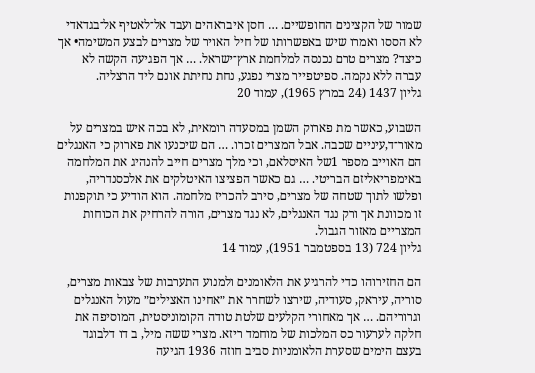שמור של הקצינים החופשיים. … חסן איבראהים ועבד אל־לאטיף אל־בגדאדי לא הססו ואמרו שיש באפשרותו של חיל האויר של מצרים לבצע המשימה• אך כיצד? מצרים טרם נכנסה למלחמת ארץ־ישראל. … אך הפגיעה הקשה לא עברה ללא נקמה. ספיטפייר מצרי נפגע, נחת נחיתת אונם ליד הרצליה.
גליון 1437 (24 במרץ 1965), עמוד 20

השבוע, כאשר מת פארוק השמן במסעדה רומאית, לא בכה איש במצרים על מאור־ד,עיניים שכבה. אבל המצרים זכרו. … הם שיכנעו את פארוק כי האנגלים הם האוייב מספר 1של האיסלאם, וכי מלך מצרים חייב להנהיג את המלחמה באימפריאליזם הבריטי. … גם כאשר הפציצו האיטלקים את אלכסנדריה, ופלשו לתוך שטחה של מצרים, סירב להכריז מלחמה. הוא הודיע כי תוקפנות זו מכוונת אך ורק נגד האנגלים, לא נגד מצרים, הורה להרחיק את הכוחות המצריים מאזור הגבול.
גליון 724 (13 בספטמבר 1951), עמוד 14

הם החזירוהו כדי להרגיע את הלאומנים ולמנוע התערבות של צבאות מצרים, סוריה, עיראק, סעודיה, שירצו לשחרר את ״אחינו האצילים״ מעול האנגלים וגרוריהם. … אך מאחורי הקלעים שלטת טודה הקומוניסטית, המוסיפה את חלקה לערעור כס המלכות של מוחמד ריזא. מצרי ששה מיל, ב דו דלבוגד בעצם הימים שסערת הלאומניות סביב חוזה 1936 הגיעה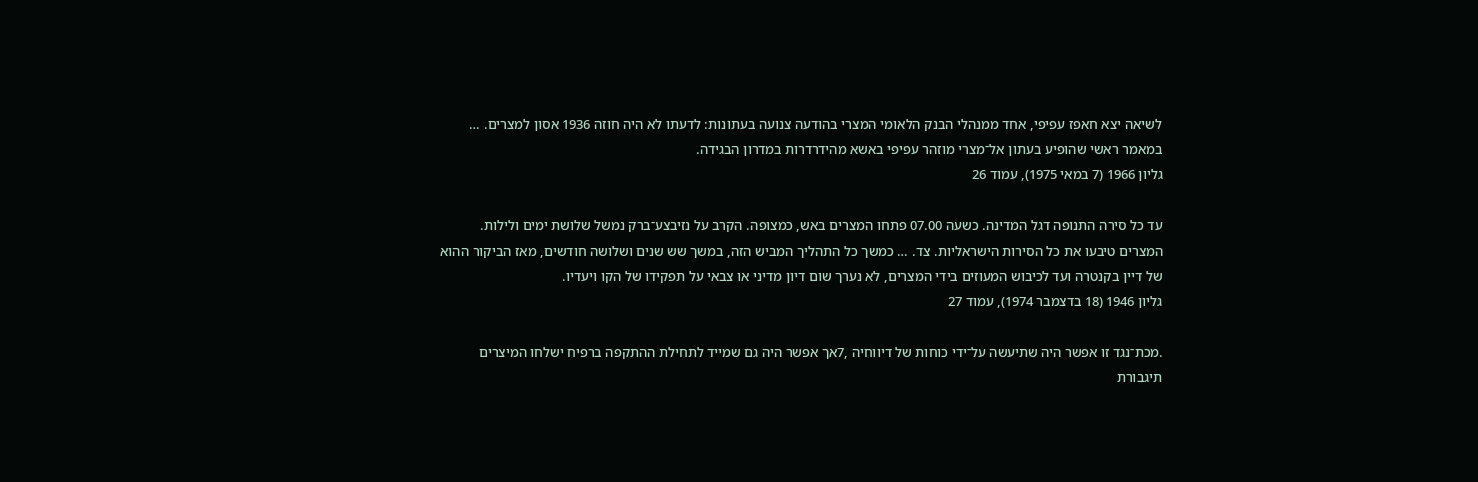לשיאה יצא חאפז עפיפי, אחד ממנהלי הבנק הלאומי המצרי בהודעה צנועה בעתונות: לדעתו לא היה חוזה 1936 אסון למצרים. … במאמר ראשי שהופיע בעתון אל־מצרי מוזהר עפיפי באשא מהידרדרות במדרון הבגידה.
גליון 1966 (7 במאי 1975), עמוד 26

עד כל סירה התנופה דגל המדינה. כשעה 07.00 פתחו המצרים באש, כמצופה. הקרב על נזיבצע־ברק נמשל שלושת ימים ולילות. המצרים טיבעו את כל הסירות הישראליות. צד. … כמשך כל התהליך המביש הזה, במשך שש שנים ושלושה חודשים, מאז הביקור ההוא של דיין בקנטרה ועד לכיבוש המעוזים בידי המצרים, לא נערך שום דיון מדיני או צבאי על תפקידו של הקו ויעדיו.
גליון 1946 (18 בדצמבר 1974), עמוד 27

.מכת־נגד זו אפשר היה שתיעשה על־ידי כוחות של דיווחיה ,7אך אפשר היה גם שמייד לתחילת ההתקפה ברפיח ישלחו המיצרים תיגבורת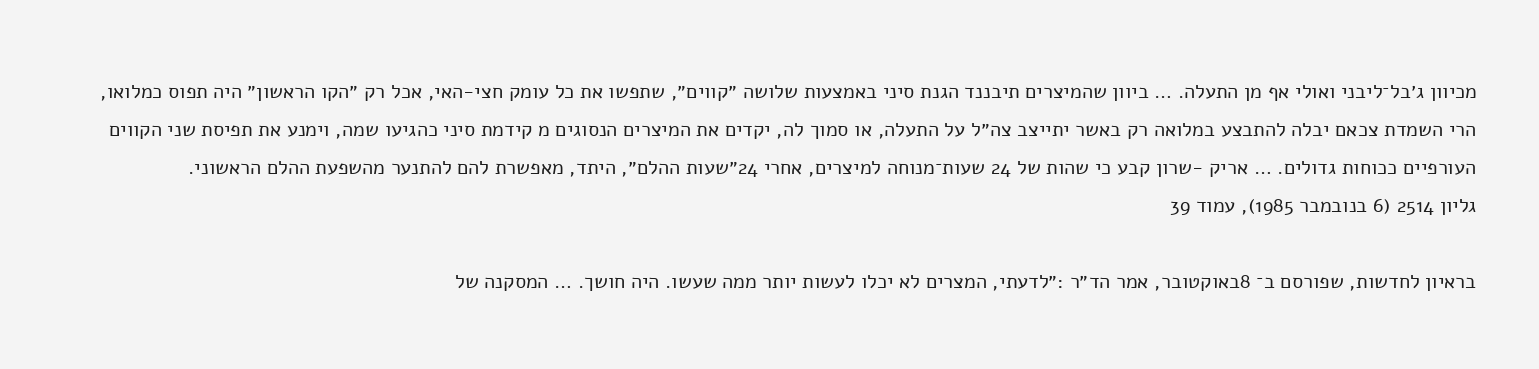מכיוון ג׳בל־ליבני ואולי אף מן התעלה. … ביוון שהמיצרים תיבננד הגנת סיני באמצעות שלושה ״קווים״, שתפשו את כל עומק חצי-האי, אכל רק ״הקו הראשון״ היה תפוס כמלואו, הרי השמדת צכאם יבלה להתבצע במלואה רק באשר יתייצב צה״ל על התעלה, או סמוך לה, יקדים את המיצרים הנסוגים מ קידמת סיני כהגיעו שמה, וימנע את תפיסת שני הקווים העורפיים ככוחות גדולים. … אריק -שרון קבע כי שהות של 24 שעות־מנוחה למיצרים, אחרי 24״שעות ההלם״, היתד, מאפשרת להם להתנער מהשפעת ההלם הראשוני.
גליון 2514 (6 בנובמבר 1985), עמוד 39

בראיון לחדשות, שפורסם ב־ 8באוקטובר, אמר הד״ר :״לדעתי, המצרים לא יכלו לעשות יותר ממה שעשו. היה חושך. … המסקנה של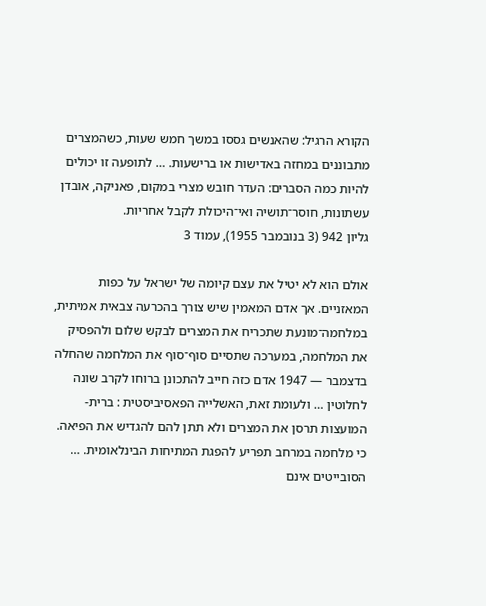הקורא הרגיל: שהאנשים גססו במשך חמש שעות, כשהמצרים מתבוננים במחזה באדישות או ברישעות. … לתופעה זו יכולים להיות כמה הסברים: העדר חובש מצרי במקום, פאניקה, אובדן עשתונות, חוסר־תושיה ואי־היכולת לקבל אחריות.
גליון 942 (3 בנובמבר 1955), עמוד 3

אולם הוא לא יטיל את עצם קיומה של ישראל על כפות המאזניים. אך אדם המאמין שיש צורך בהכרעה צבאית אמיתית, במלחמה־מונעת שתכריח את המצרים לבקש שלום ולהפסיק את המלחמה, במערכה שתסיים סוף־סוף את המלחמה שהחלה בדצמבר — 1947 אדם כזה חייב להתכונן ברוחו לקרב שונה לחלוטין … ולעומת זאת, האשלייה הפאסיביסטית : ברית-המועצות תרסן את המצרים ולא תתן להם להגדיש את הפיאה. כי מלחמה במרחב תפריע להפגת המתיחות הבינלאומית. … הסובייטים אינם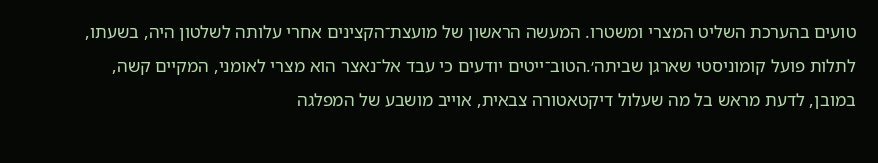טועים בהערכת השליט המצרי ומשטרו. המעשה הראשון של מועצת־הקצינים אחרי עלותה לשלטון היה, בשעתו, לתלות פועל קומוניסטי שארגן שביתה׳.הטוב־ייטים יודעים כי עבד אל־נאצר הוא מצרי לאומני, המקיים קשה, במובן, לדעת מראש בל מה שעלול דיקטאטורה צבאית, אוייב מושבע של המפלגה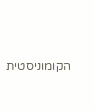הקומוניסטית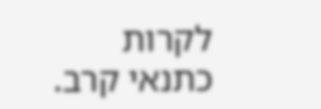לקרות כתנאי קרב.